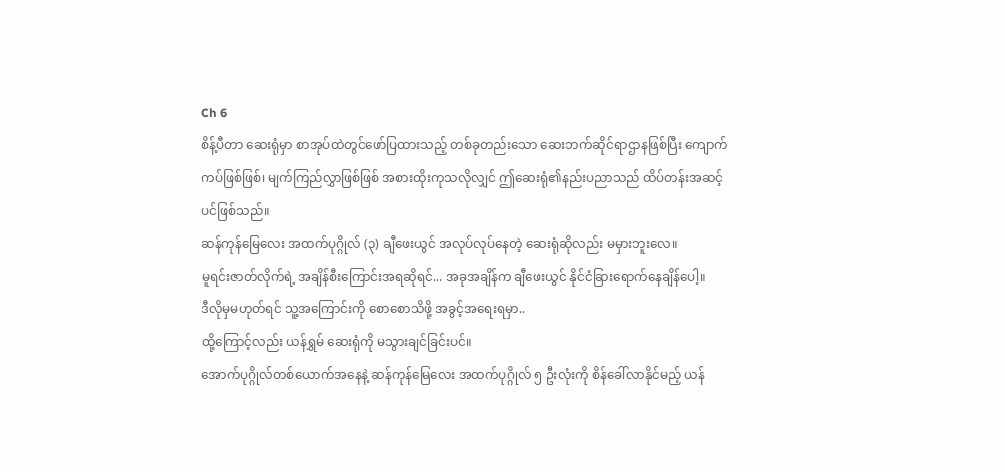Ch 6
စိန့်ပီတာ ဆေးရုံမှာ စာအုပ်ထဲတွင်ဖော်ပြထားသည့် တစ်ခုတည်းသော ဆေးဘက်ဆိုင်ရာဌာနဖြစ်ပြီး ကျောက်ကပ်ဖြစ်ဖြစ်၊ မျက်ကြည်လွှာဖြစ်ဖြစ် အစားထိုးကုသလိုလျှင် ဤဆေးရုံ၏နည်းပညာသည် ထိပ်တန်းအဆင့်ပင်ဖြစ်သည်။
ဆန်ကုန်မြေလေး အထက်ပုဂ္ဂိုလ် (၃) ချီဖေးယွင် အလုပ်လုပ်နေတဲ့ ဆေးရုံဆိုလည်း မမှားဘူးလေ။
မူရင်းဇာတ်လိုက်ရဲ့ အချိန်စီးကြောင်းအရဆိုရင်... အခုအချိန်က ချီဖေးယွင် နိုင်ငံခြားရောက်နေချိန်ပေါ့။
ဒီလိုမှမဟုတ်ရင် သူ့အကြောင်းကို စောစောသိဖို့ အခွင့်အရေးရမှာ..
ထို့ကြောင့်လည်း ယန်ရွှမ် ဆေးရုံကို မသွားချင်ခြင်းပင်။
အောက်ပုဂ္ဂိုလ်တစ်ယောက်အနေနဲ့ ဆန်ကုန်မြေလေး အထက်ပုဂ္ဂိုလ် ၅ ဦးလုံးကို စိန်ခေါ်လာနိုင်မည့် ယန်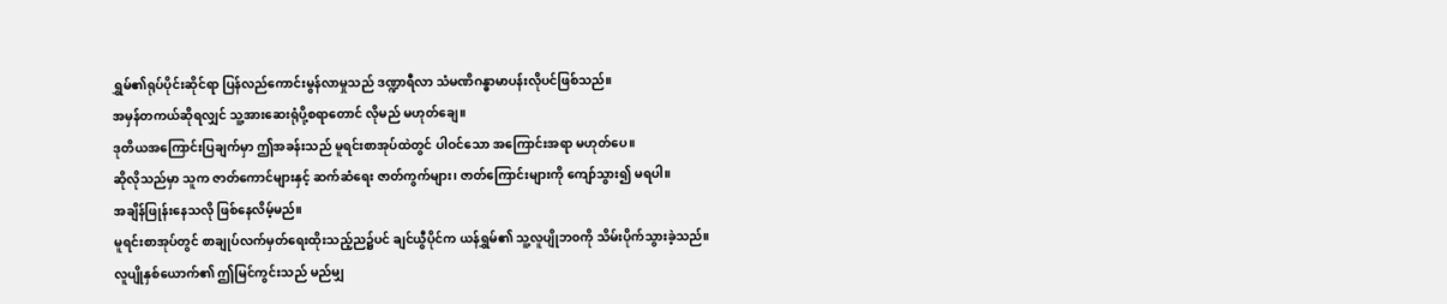ရွှမ်၏ရုပ်ပိုင်းဆိုင်ရာ ပြန်လည်ကောင်းမွန်လာမှုသည် ဒဏ္ဍာရီလာ သံမဏိဂန္ဓာမာပန်းလိုပင်ဖြစ်သည်။
အမှန်တကယ်ဆိုရလျှင် သူ့အားဆေးရုံပို့စရာတောင် လိုမည် မဟုတ်ချေ။
ဒုတိယအကြောင်းပြချက်မှာ ဤအခန်းသည် မူရင်းစာအုပ်ထဲတွင် ပါဝင်သော အကြောင်းအရာ မဟုတ်ပေ။
ဆိုလိုသည်မှာ သူက ဇာတ်ကောင်များနှင့် ဆက်ဆံရေး ဇာတ်ကွက်များ၊ ဇာတ်ကြောင်းများကို ကျော်သွား၍ မရပါ။
အချိန်ဖြုန်းနေသလို ဖြစ်နေလိမ့်မည်။
မူရင်းစာအုပ်တွင် စာချုပ်လက်မှတ်ရေးထိုးသည့်ည၌ပင် ချင်ယွီပိုင်က ယန်ရွှမ်၏ သူ့လူပျိုဘ၀ကို သိမ်းပိုက်သွားခဲ့သည်။
လူပျိုနှစ်ယောက်၏ ဤမြင်ကွင်းသည် မည်မျှ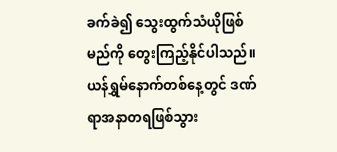ခက်ခဲ၍ သွေးထွက်သံယိုဖြစ်မည်ကို တွေးကြည့်နိုင်ပါသည်။
ယန်ရွှမ်နောက်တစ်နေ့တွင် ဒဏ်ရာအနာတရဖြစ်သွား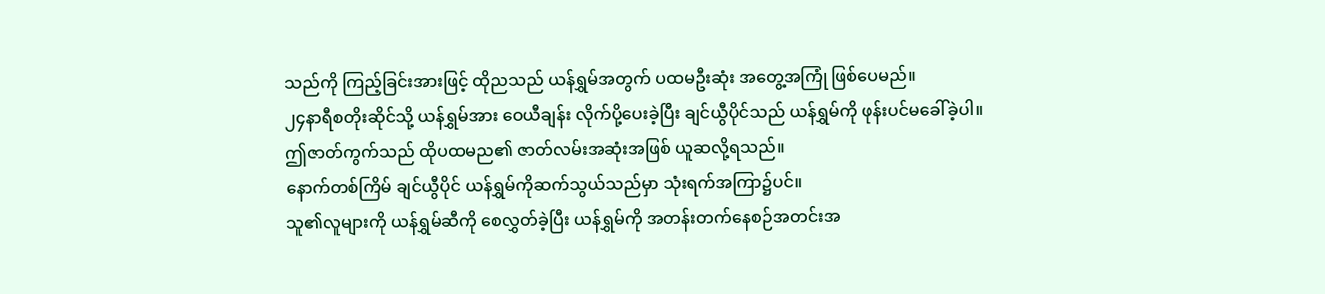သည်ကို ကြည့်ခြင်းအားဖြင့် ထိုညသည် ယန်ရွှမ်အတွက် ပထမဦးဆုံး အတွေ့အကြုံ ဖြစ်ပေမည်။
၂၄နာရီစတိုးဆိုင်သို့ ယန်ရွှမ်အား ဝေယီချန်း လိုက်ပို့ပေးခဲ့ပြီး ချင်ယွီပိုင်သည် ယန်ရွှမ်ကို ဖုန်းပင်မခေါ်ခဲ့ပါ။
ဤဇာတ်ကွက်သည် ထိုပထမည၏ ဇာတ်လမ်းအဆုံးအဖြစ် ယူဆလို့ရသည်။
နောက်တစ်ကြိမ် ချင်ယွီပိုင် ယန်ရွှမ်ကိုဆက်သွယ်သည်မှာ သုံးရက်အကြာ၌ပင်။
သူ၏လူများကို ယန်ရွှမ်ဆီကို စေလွှတ်ခဲ့ပြီး ယန်ရွှမ်ကို အတန်းတက်နေစဉ်အတင်းအ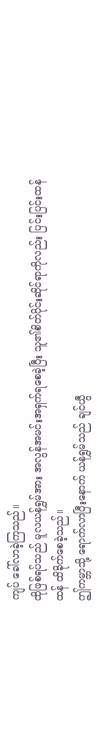ကျပ် ခေါ်လာခဲ့ကြသည်။
ထိုဖြစ်ရပ်သည် မူလယန်ရွှမ်အား အလွန်အမင်းအရှက်ရစေခဲ့ပြီး သူ၏စိတ်ပိုင်းဆိုင်ရာကိုလည်း ပြင်းပြင်းထန်ထန် ထိခိုက်စေခဲ့သည်။
ဤကမ္ဘာသို့ ရောက်လာပြီးနောက် ယန်ရွှမ်သည် ချင်ယွီ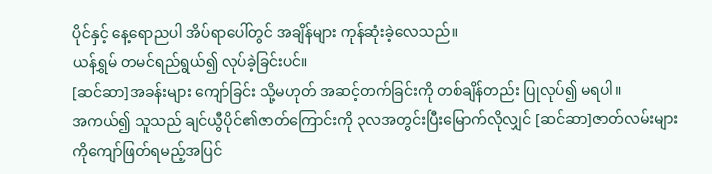ပိုင်နှင့် နေ့ရောညပါ အိပ်ရာပေါ်တွင် အချိန်များ ကုန်ဆုံးခဲ့လေသည်။
ယန်ရွှမ် တမင်ရည်ရွယ်၍ လုပ်ခဲ့ခြင်းပင်။
[ဆင်ဆာ]အခန်းများ ကျော်ခြင်း သို့မဟုတ် အဆင့်တက်ခြင်းကို တစ်ချိန်တည်း ပြုလုပ်၍ မရပါ။
အကယ်၍ သူသည် ချင်ယွီပိုင်၏ဇာတ်ကြောင်းကို ၃လအတွင်းပြီးမြောက်လိုလျှင် [ဆင်ဆာ]ဇာတ်လမ်းများကိုကျော်ဖြတ်ရမည့်အပြင်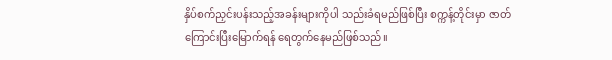နှိပ်စက်ညှင်းပန်းသည့်အခန်းများကိုပါ သည်းခံရမည်ဖြစ်ပြီး စက္ကန့်တိုင်းမှာ ဇာတ်ကြောင်းပြီးမြောက်ရန် ရေတွက်နေမည်ဖြစ်သည်။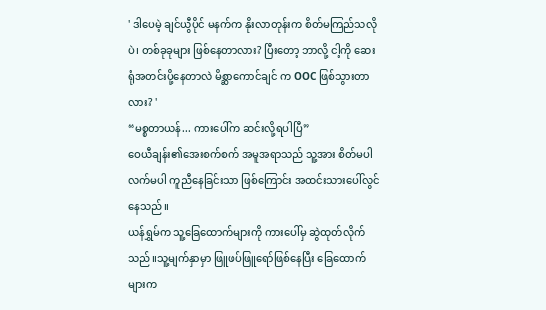' ဒါပေမဲ့ ချင်ယွီပိုင် မနက်က နိုးလာတုန်းက စိတ်မကြည်သလိုပဲ၊ တစ်ခုခုများ ဖြစ်နေတာလား? ပြီးတော့ ဘာလို့ ငါ့ကို ဆေးရုံအတင်းပို့နေတာလဲ မိစ္ဆာကောင်ချင် က OOC ဖြစ်သွားတာလား? '
“မစ္စတာယန်... ကားပေါ်က ဆင်းလို့ရပါပြီ”
ဝေယီချန်း၏အေးစက်စက် အမူအရာသည် သူ့အား စိတ်မပါလက်မပါ ကူညီနေခြင်းသာ ဖြစ်ကြောင်း အထင်းသားပေါ်လွင်နေသည်။
ယန်ရွှမ်က သူ့ခြေထောက်များကို ကားပေါ်မှ ဆွဲထုတ်လိုက်သည်။သူ့မျက်နှာမှာ ဖြူဖပ်ဖြူရော်ဖြစ်နေပြီး ခြေထောက်များက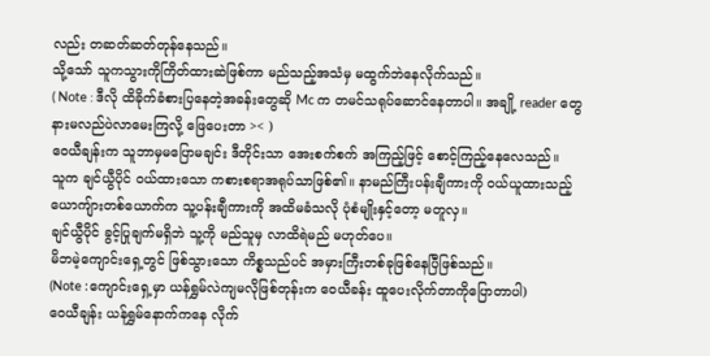လည်း တဆတ်ဆတ်တုန်နေသည်။
သို့သော် သူကသွားကိုကြိတ်ထားဆဲဖြစ်ကာ မည်သည့်အသံမှ မထွက်ဘဲနေလိုက်သည်။
( Note : ဒီလို ထိခိုက်ခံစားပြနေတဲ့အခန်းတွေဆို Mc က တမင်သရုပ်ဆောင်နေတာပါ။ အချို့ reader တွေနားမလည်ပဲလာမေးကြလို့ ဖြေပေးတာ >< )
ဝေယီချန်းက သူဘာမှမပြောမချင်း ဒီတိုင်းသာ အေးစက်စက် အကြည့်ဖြင့် စောင့်ကြည့်နေလေသည်။
သူက ချင်ယွီပိုင် ဝယ်ထားသော ကစားစရာအရုပ်သာဖြစ်၏။ နာမည်ကြီးပန်းချီကားကို ဝယ်ယူထားသည့် ယောကျ်ားတစ်ယောက်က သူ့ပန်းချီကားကို အထိမခံသလို ပုံစံမျိုးနှင့်တော့ မတူလှ။
ချင်ယွီပိုင် ခွင့်ပြုချက်မရှိဘဲ သူ့ကို မည်သူမှ လာထိရဲမည် မဟုတ်ပေ။
မိဘမဲ့ကျောင်းရှေ့တွင် ဖြစ်သွားသော ကိစ္စသည်ပင် အမှားကြီးတစ်ခုဖြစ်နေပြီဖြစ်သည်။
(Note :ကျောင်းရှေ့မှာ ယန်ရွှမ်လဲကျမလိုဖြစ်တုန်းက ဝေယီခန်း ထူပေးလိုက်တာကိုပြောတာပါ)
ဝေယီချန်း ယန်ရွှမ်နောက်ကနေ လိုက်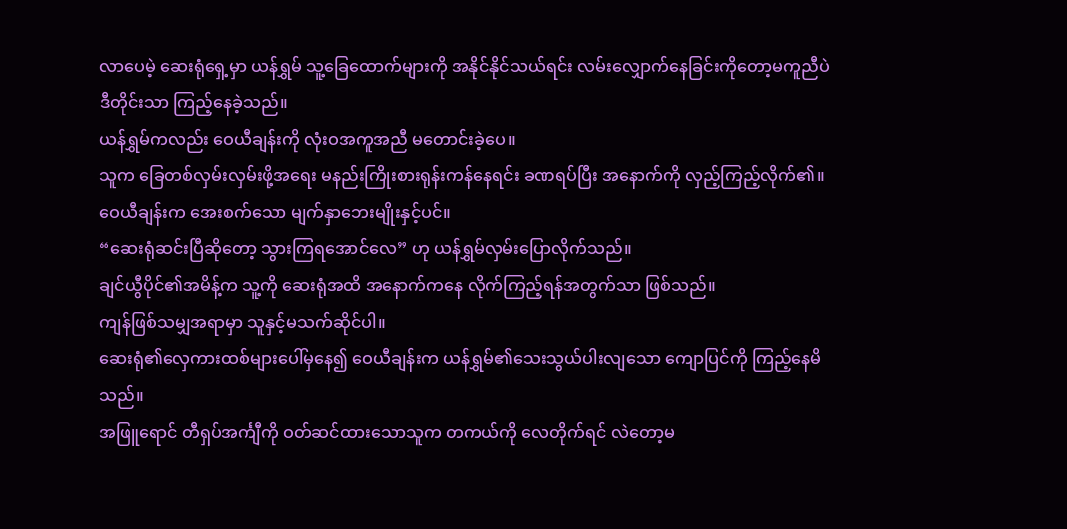လာပေမဲ့ ဆေးရုံရှေ့မှာ ယန်ရွှမ် သူ့ခြေထောက်များကို အနိုင်နိုင်သယ်ရင်း လမ်းလျှောက်နေခြင်းကိုတော့မကူညီပဲ ဒီတိုင်းသာ ကြည့်နေခဲ့သည်။
ယန်ရွှမ်ကလည်း ဝေယီချန်းကို လုံးဝအကူအညီ မတောင်းခဲ့ပေ။
သူက ခြေတစ်လှမ်းလှမ်းဖို့အရေး မနည်းကြိုးစားရုန်းကန်နေရင်း ခဏရပ်ပြီး အနောက်ကို လှည့်ကြည့်လိုက်၏။
ဝေယီချန်းက အေးစက်သော မျက်နှာဘေးမျိုးနှင့်ပင်။
“ဆေးရုံဆင်းပြီဆိုတော့ သွားကြရအောင်လေ” ဟု ယန်ရွှမ်လှမ်းပြောလိုက်သည်။
ချင်ယွီပိုင်၏အမိန့်က သူ့ကို ဆေးရုံအထိ အနောက်ကနေ လိုက်ကြည့်ရန်အတွက်သာ ဖြစ်သည်။
ကျန်ဖြစ်သမျှအရာမှာ သူနှင့်မသက်ဆိုင်ပါ။
ဆေးရုံ၏လှေကားထစ်များပေါ်မှနေ၍ ဝေယီချန်းက ယန်ရွှမ်၏သေးသွယ်ပါးလျသော ကျောပြင်ကို ကြည့်နေမိသည်။
အဖြူရောင် တီရှပ်အင်္ကျီကို ဝတ်ဆင်ထားသောသူက တကယ်ကို လေတိုက်ရင် လဲတော့မ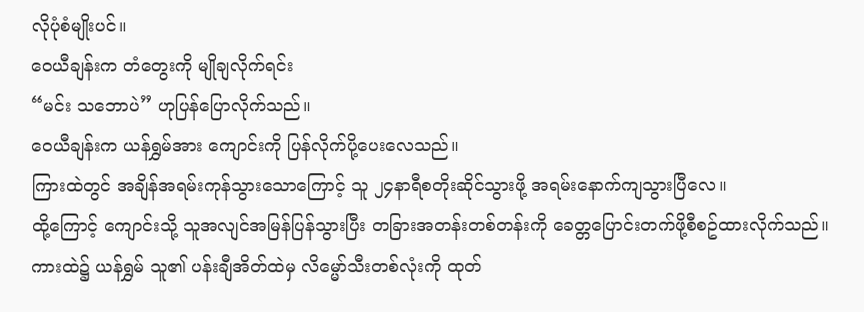လိုပုံစံမျိုးပင်။
ဝေယီချန်းက တံတွေးကို မျိုချလိုက်ရင်း
“မင်း သဘောပဲ” ဟုပြန်ပြောလိုက်သည်။
ဝေယီချန်းက ယန်ရွှမ်အား ကျောင်းကို ပြန်လိုက်ပို့ပေးလေသည်။
ကြားထဲတွင် အချိန်အရမ်းကုန်သွားသောကြောင့် သူ ၂၄နာရီစတိုးဆိုင်သွားဖို့ အရမ်းနောက်ကျသွားပြီလေ။
ထို့ကြောင့် ကျောင်းသို့ သူအလျင်အမြန်ပြန်သွားပြီး တခြားအတန်းတစ်တန်းကို ခေတ္တပြောင်းတက်ဖို့စီစဥ်ထားလိုက်သည်။
ကားထဲ၌ ယန်ရွှမ် သူ၏ ပန်းချီအိတ်ထဲမှ လိမ္မော်သီးတစ်လုံးကို ထုတ်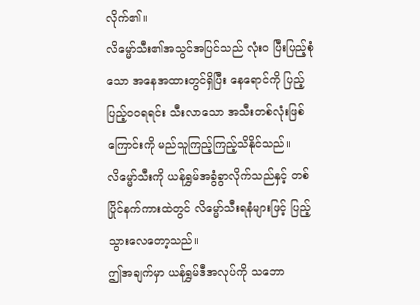လိုက်၏။
လိမ္မော်သီး၏အသွင်အပြင်သည် လုံးဝ ပြီးပြည့်စုံသော အနေအထားတွင်ရှိပြီး နေရောင်ကို ပြည့်ပြည့်ဝဝရရင်း သီးလာသော အသီးတစ်လုံးဖြစ်ကြောင်းကို မည်သူကြည့်ကြည့်သိနိုင်သည်။
လိမ္မော်သီးကို ယန်ရွှမ်အခွံခွာလိုက်သည်နှင့် တစ်ပြိုင်နက်ကားထဲတွင် လိမ္မော်သီးရနံများဖြင့် ပြည့်သွားလေတော့သည်။
ဤအချက်မှာ ယန်ရွှမ်ဒီအလုပ်ကို သဘော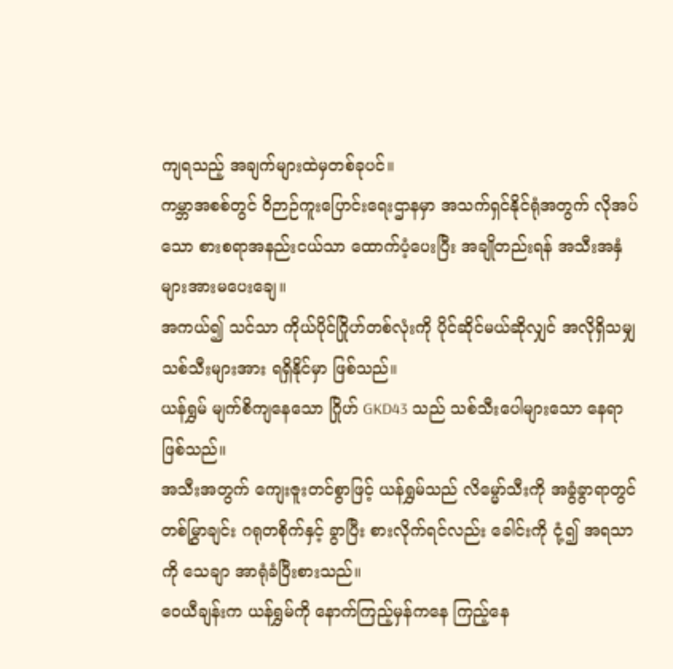ကျရသည့် အချက်များထဲမှတစ်ခုပင်။
ကမ္ဘာအစစ်တွင် ဝိဉာဉ်ကူးပြောင်းရေးဌာနမှာ အသက်ရှင်နိုင်ရုံအတွက် လိုအပ်သော စားစရာအနည်းငယ်သာ ထောက်ပံ့ပေးပြီး အချိုတည်းရန် အသီးအနှံများအားမပေးချေ။
အကယ်၍ သင်သာ ကိုယ်ပိုင်ဂြိုဟ်တစ်လုံးကို ပိုင်ဆိုင်မယ်ဆိုလျှင် အလိုရှိသမျှ သစ်သီးများအား ရရှိနိုင်မှာ ဖြစ်သည်။
ယန်ရွှမ် မျက်စိကျနေသော ဂြိုဟ် GKD43 သည် သစ်သီးပေါများသော နေရာဖြစ်သည်။
အသီးအတွက် ကျေးဇူးတင်စွာဖြင့် ယန်ရွှမ်သည် လိမ္မော်သီးကို အခွံခွာရာတွင် တစ်မြွှာချင်း ဂရုတစိုက်နှင့် ခွာပြီး စားလိုက်ရင်လည်း ခေါင်းကို ငုံ့၍ အရသာကို သေချာ အာရုံခံပြီးစားသည်။
ဝေယီချန်းက ယန်ရွှမ်ကို နောက်ကြည့်မှန်ကနေ ကြည့်နေ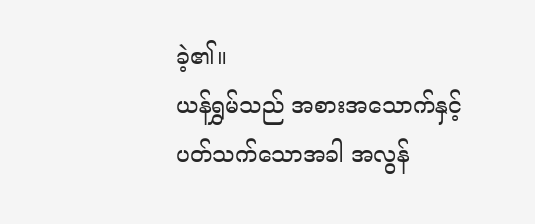ခဲ့၏။
ယန်ရွှမ်သည် အစားအသောက်နှင့်ပတ်သက်သောအခါ အလွန်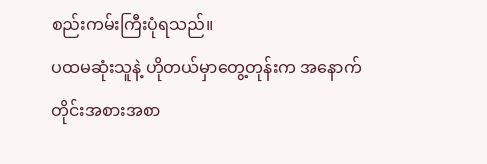စည်းကမ်းကြီးပုံရသည်။
ပထမဆုံးသူနဲ့ ဟိုတယ်မှာတွေ့တုန်းက အနောက်တိုင်းအစားအစာ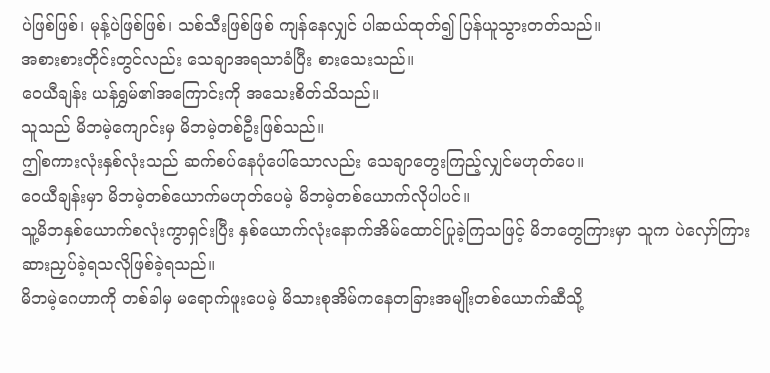ပဲဖြစ်ဖြစ်၊ မုန့်ပဲဖြစ်ဖြစ်၊ သစ်သီးဖြစ်ဖြစ် ကျန်နေလျှင် ပါဆယ်ထုတ်၍ ပြန်ယူသွားတတ်သည်။
အစားစားတိုင်းတွင်လည်း သေချာအရသာခံပြီး စားသေးသည်။
ဝေယီချန်း ယန်ရွှမ်၏အကြောင်းကို အသေးစိတ်သိသည်။
သူသည် မိဘမဲ့ကျောင်းမှ မိဘမဲ့တစ်ဦးဖြစ်သည်။
ဤစကားလုံးနှစ်လုံးသည် ဆက်စပ်နေပုံပေါ်သောလည်း သေချာတွေးကြည့်လျှင်မဟုတ်ပေ။
ဝေယီချန်းမှာ မိဘမဲ့တစ်ယောက်မဟုတ်ပေမဲ့ မိဘမဲ့တစ်ယောက်လိုပါပင်။
သူ့မိဘနှစ်ယောက်စလုံးကွာရှင်းပြီး နှစ်ယောက်လုံးနောက်အိမ်ထောင်ပြုခဲ့ကြသဖြင့် မိဘတွေကြားမှာ သူက ပဲလှော်ကြား ဆားညှပ်ခဲ့ရသလိုဖြစ်ခဲ့ရသည်။
မိဘမဲ့ဂေဟာကို တစ်ခါမှ မရောက်ဖူးပေမဲ့ မိသားစုအိမ်ကနေတခြားအမျိုးတစ်ယောက်ဆီသို့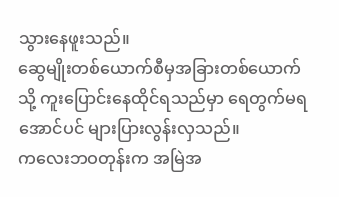သွားနေဖူးသည်။
ဆွေမျိုးတစ်ယောက်စီမှအခြားတစ်ယောက်သို့ ကူးပြောင်းနေထိုင်ရသည်မှာ ရေတွက်မရအောင်ပင် များပြားလွန်းလှသည်။
ကလေးဘဝတုန်းက အမြဲအ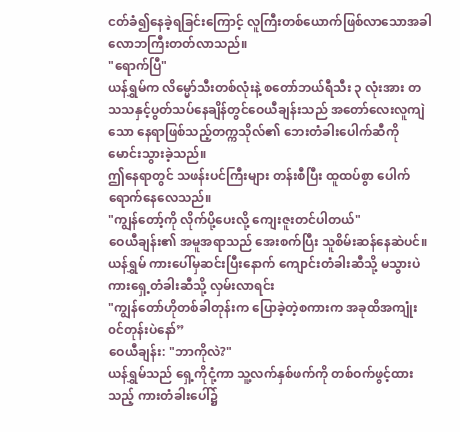ငတ်ခံ၍နေခဲ့ရခြင်းကြောင့် လူကြီးတစ်ယောက်ဖြစ်လာသောအခါ လောဘကြီးတတ်လာသည်။
"ရောက်ပြီ"
ယန်ရွှမ်က လိမ္မော်သီးတစ်လုံးနဲ့ စတော်ဘယ်ရီသီး ၃ လုံးအား တသသနှင့်ပွတ်သပ်နေချိန်တွင်ဝေယီချန်းသည် အတော်လေးလူကျဲသော နေရာဖြစ်သည့်တက္ကသိုလ်၏ ဘေးတံခါးပေါက်ဆီကို မောင်းသွားခဲ့သည်။
ဤနေရာတွင် သဖန်းပင်ကြီးများ တန်းစီပြီး ထူထပ်စွာ ပေါက်ရောက်နေလေသည်။
"ကျွန်တော့်ကို လိုက်ပို့ပေးလို့ ကျေးဇူးတင်ပါတယ်"
ဝေယီချန်း၏ အမူအရာသည် အေးစက်ပြီး သူစိမ်းဆန်နေဆဲပင်။
ယန်ရွှမ် ကားပေါ်မှဆင်းပြီးနောက် ကျောင်းတံခါးဆီသို့ မသွားပဲ ကားရှေ့တံခါးဆီသို့ လှမ်းလာရင်း
"ကျွန်တော်ဟိုတစ်ခါတုန်းက ပြောခဲ့တဲ့စကားက အခုထိအကျုံး၀င်တုန်းပဲနော်”
ဝေယီချန်း: "ဘာကိုလဲ?"
ယန်ရွှမ်သည် ရှေ့ကိုငုံ့ကာ သူ့လက်နှစ်ဖက်ကို တစ်ဝက်ဖွင့်ထားသည့် ကားတံခါးပေါ်၌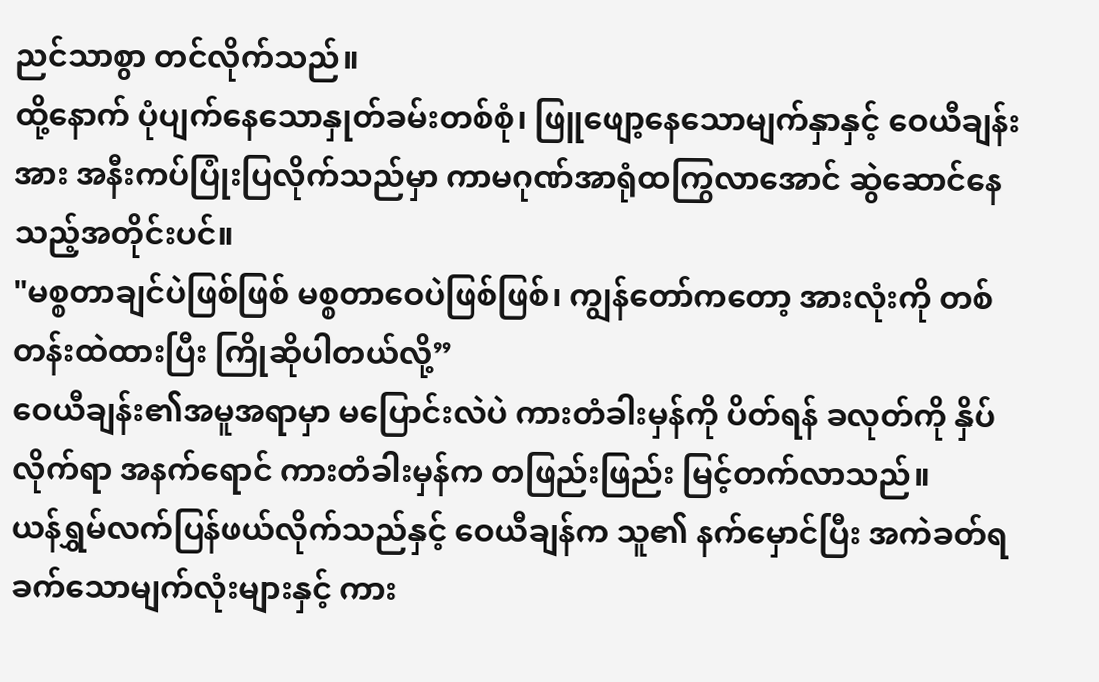ညင်သာစွာ တင်လိုက်သည်။
ထို့နောက် ပုံပျက်နေသောနှုတ်ခမ်းတစ်စုံ၊ ဖြူဖျော့နေသောမျက်နှာနှင့် ဝေယီချန်းအား အနီးကပ်ပြုံးပြလိုက်သည်မှာ ကာမဂုဏ်အာရုံထကြွလာအောင် ဆွဲဆောင်နေသည့်အတိုင်းပင်။
"မစ္စတာချင်ပဲဖြစ်ဖြစ် မစ္စတာဝေပဲဖြစ်ဖြစ်၊ ကျွန်တော်ကတော့ အားလုံးကို တစ်တန်းထဲထားပြီး ကြိုဆိုပါတယ်လို့”
ဝေယီချန်း၏အမူအရာမှာ မပြောင်းလဲပဲ ကားတံခါးမှန်ကို ပိတ်ရန် ခလုတ်ကို နှိပ်လိုက်ရာ အနက်ရောင် ကားတံခါးမှန်က တဖြည်းဖြည်း မြင့်တက်လာသည်။
ယန်ရွှမ်လက်ပြန်ဖယ်လိုက်သည်နှင့် ဝေယီချန်က သူ၏ နက်မှောင်ပြီး အကဲခတ်ရခက်သောမျက်လုံးများနှင့် ကား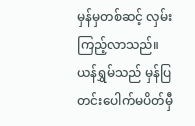မှန်မှတစ်ဆင့် လှမ်းကြည့်လာသည်။
ယန်ရွှမ်သည် မှန်ပြတင်းပေါက်မပိတ်မှီ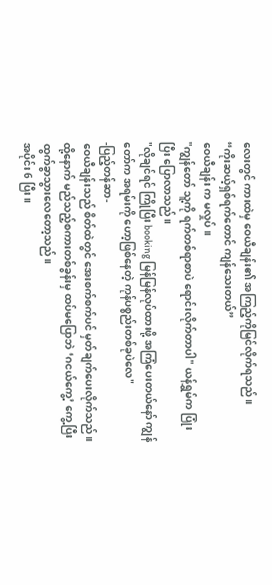လေးတွင် ကားထဲမှ ဝေယီချန်း၏ အကြည့်ကိုမြင်လိုက်ရသည်။
“ကိုးဆယ့်ရှစ်ရက်တောင် ကျန်သေးတယ်”
ဝေယီချန်း က မလှုပ်။
"ကျွန်တော် သူ့ကို ရက်တစ်ရာစာပဲ ရောင်းလိုက်တာပါ" ယန်ရွှမ်က ပြုံးပြီး ပြောလာသည်။
"လိုချင်ရင် ကြိုပြီး booking မြန်မြန်လုပ်ထားဖို့ အကြံပေးတယ်နော် ကျွန်တော်က အရမ်းကို ဟော့ဖြစ်နေတဲ့ ကုန်ပစ္စည်းတစ်ခုပဲလေ"
-ပြည့်တန်ဆာ-
ဝေယီချန်းသည် စိတ်ထဲတွင် အေးစက်စက်ပင် မှတ်ချက်ပေးလိုက်သည်။
ထို့နောက် မည်သည့်စကားတစ်ခွန်းမှ ထပ်မပြောဘဲ ‘ဂငယ်ကွေ့’ ကွေ့ပြီး ထွက်ခွာသွားလေတော့သည်။
အပိုင်း 6 ပြီး။